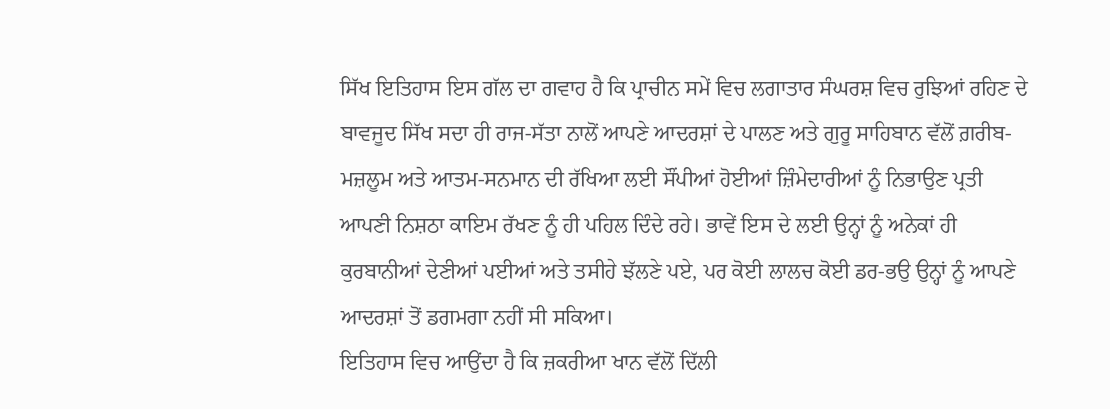ਸਿੱਖ ਇਤਿਹਾਸ ਇਸ ਗੱਲ ਦਾ ਗਵਾਹ ਹੈ ਕਿ ਪ੍ਰਾਚੀਨ ਸਮੇਂ ਵਿਚ ਲਗਾਤਾਰ ਸੰਘਰਸ਼ ਵਿਚ ਰੁਝਿਆਂ ਰਹਿਣ ਦੇ ਬਾਵਜੂਦ ਸਿੱਖ ਸਦਾ ਹੀ ਰਾਜ-ਸੱਤਾ ਨਾਲੋਂ ਆਪਣੇ ਆਦਰਸ਼ਾਂ ਦੇ ਪਾਲਣ ਅਤੇ ਗੁਰੂ ਸਾਹਿਬਾਨ ਵੱਲੋਂ ਗ਼ਰੀਬ-ਮਜ਼ਲੂਮ ਅਤੇ ਆਤਮ-ਸਨਮਾਨ ਦੀ ਰੱਖਿਆ ਲਈ ਸੌਂਪੀਆਂ ਹੋਈਆਂ ਜ਼ਿੰਮੇਦਾਰੀਆਂ ਨੂੰ ਨਿਭਾਉਣ ਪ੍ਰਤੀ ਆਪਣੀ ਨਿਸ਼ਠਾ ਕਾਇਮ ਰੱਖਣ ਨੂੰ ਹੀ ਪਹਿਲ ਦਿੰਦੇ ਰਹੇ। ਭਾਵੇਂ ਇਸ ਦੇ ਲਈ ਉਨ੍ਹਾਂ ਨੂੰ ਅਨੇਕਾਂ ਹੀ ਕੁਰਬਾਨੀਆਂ ਦੇਣੀਆਂ ਪਈਆਂ ਅਤੇ ਤਸੀਹੇ ਝੱਲਣੇ ਪਏ, ਪਰ ਕੋਈ ਲਾਲਚ ਕੋਈ ਡਰ-ਭਉ ਉਨ੍ਹਾਂ ਨੂੰ ਆਪਣੇ ਆਦਰਸ਼ਾਂ ਤੋਂ ਡਗਮਗਾ ਨਹੀਂ ਸੀ ਸਕਿਆ।
ਇਤਿਹਾਸ ਵਿਚ ਆਉਂਦਾ ਹੈ ਕਿ ਜ਼ਕਰੀਆ ਖਾਨ ਵੱਲੋਂ ਦਿੱਲੀ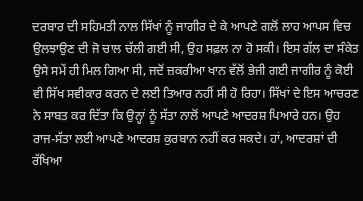ਦਰਬਾਰ ਦੀ ਸਹਿਮਤੀ ਨਾਲ ਸਿੱਖਾਂ ਨੂੰ ਜਾਗੀਰ ਦੇ ਕੇ ਆਪਣੇ ਗਲੋਂ ਲਾਹ ਆਪਸ ਵਿਚ ਉਲਝਾਉਣ ਦੀ ਜੋ ਚਾਲ ਚੱਲੀ ਗਈ ਸੀ, ਉਹ ਸਫ਼ਲ ਨਾ ਹੋ ਸਕੀ। ਇਸ ਗੱਲ ਦਾ ਸੰਕੇਤ ਉਸੇ ਸਮੇਂ ਹੀ ਮਿਲ ਗਿਆ ਸੀ, ਜਦੋਂ ਜ਼ਕਰੀਆ ਖਾਨ ਵੱਲੋਂ ਭੇਜੀ ਗਈ ਜਾਗੀਰ ਨੂੰ ਕੋਈ ਵੀ ਸਿੱਖ ਸਵੀਕਾਰ ਕਰਨ ਦੇ ਲਈ ਤਿਆਰ ਨਹੀਂ ਸੀ ਹੋ ਰਿਹਾ। ਸਿੱਖਾਂ ਦੇ ਇਸ ਆਚਰਣ ਨੇ ਸਾਬਤ ਕਰ ਦਿੱਤਾ ਕਿ ਉਨ੍ਹਾਂ ਨੂੰ ਸੱਤਾ ਨਾਲੋਂ ਆਪਣੇ ਆਦਰਸ਼ ਪਿਆਰੇ ਹਨ। ਉਹ ਰਾਜ-ਸੱਤਾ ਲਈ ਆਪਣੇ ਆਦਰਸ਼ ਕੁਰਬਾਨ ਨਹੀਂ ਕਰ ਸਕਦੇ। ਹਾਂ, ਆਦਰਸ਼ਾਂ ਦੀ ਰੱਖਿਆ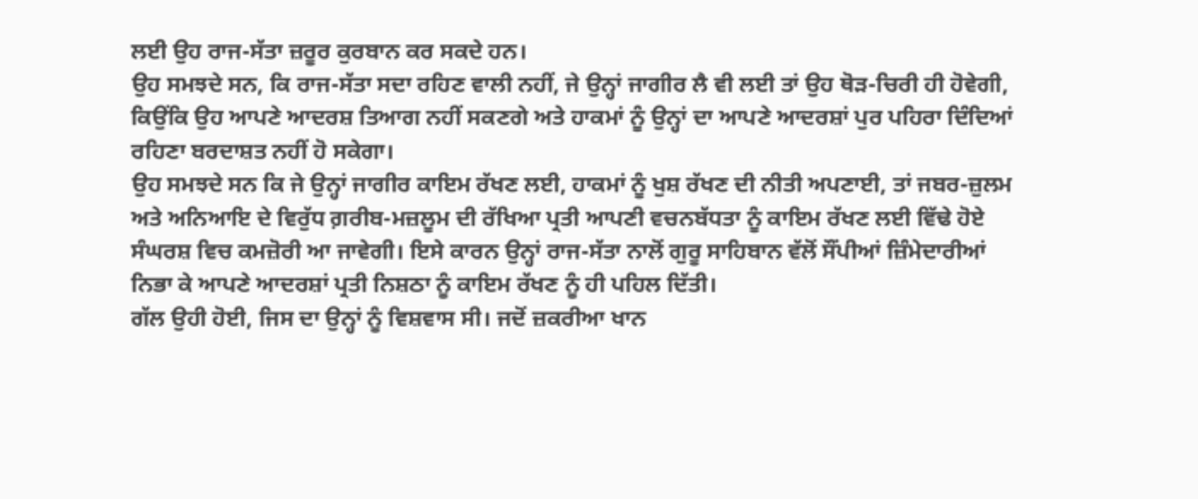ਲਈ ਉਹ ਰਾਜ-ਸੱਤਾ ਜ਼ਰੂਰ ਕੁਰਬਾਨ ਕਰ ਸਕਦੇ ਹਨ।
ਉਹ ਸਮਝਦੇ ਸਨ, ਕਿ ਰਾਜ-ਸੱਤਾ ਸਦਾ ਰਹਿਣ ਵਾਲੀ ਨਹੀਂ, ਜੇ ਉਨ੍ਹਾਂ ਜਾਗੀਰ ਲੈ ਵੀ ਲਈ ਤਾਂ ਉਹ ਥੋੜ-ਚਿਰੀ ਹੀ ਹੋਵੇਗੀ, ਕਿਉਂਕਿ ਉਹ ਆਪਣੇ ਆਦਰਸ਼ ਤਿਆਗ ਨਹੀਂ ਸਕਣਗੇ ਅਤੇ ਹਾਕਮਾਂ ਨੂੰ ਉਨ੍ਹਾਂ ਦਾ ਆਪਣੇ ਆਦਰਸ਼ਾਂ ਪੁਰ ਪਹਿਰਾ ਦਿੰਦਿਆਂ ਰਹਿਣਾ ਬਰਦਾਸ਼ਤ ਨਹੀਂ ਹੋ ਸਕੇਗਾ।
ਉਹ ਸਮਝਦੇ ਸਨ ਕਿ ਜੇ ਉਨ੍ਹਾਂ ਜਾਗੀਰ ਕਾਇਮ ਰੱਖਣ ਲਈ, ਹਾਕਮਾਂ ਨੂੰ ਖੁਸ਼ ਰੱਖਣ ਦੀ ਨੀਤੀ ਅਪਣਾਈ, ਤਾਂ ਜਬਰ-ਜ਼ੁਲਮ ਅਤੇ ਅਨਿਆਇ ਦੇ ਵਿਰੁੱਧ ਗ਼ਰੀਬ-ਮਜ਼ਲੂਮ ਦੀ ਰੱਖਿਆ ਪ੍ਰਤੀ ਆਪਣੀ ਵਚਨਬੱਧਤਾ ਨੂੰ ਕਾਇਮ ਰੱਖਣ ਲਈ ਵਿੱਢੇ ਹੋਏ ਸੰਘਰਸ਼ ਵਿਚ ਕਮਜ਼ੋਰੀ ਆ ਜਾਵੇਗੀ। ਇਸੇ ਕਾਰਨ ਉਨ੍ਹਾਂ ਰਾਜ-ਸੱਤਾ ਨਾਲੋਂ ਗੁਰੂ ਸਾਹਿਬਾਨ ਵੱਲੋਂ ਸੌਂਪੀਆਂ ਜ਼ਿੰਮੇਦਾਰੀਆਂ ਨਿਭਾ ਕੇ ਆਪਣੇ ਆਦਰਸ਼ਾਂ ਪ੍ਰਤੀ ਨਿਸ਼ਠਾ ਨੂੰ ਕਾਇਮ ਰੱਖਣ ਨੂੰ ਹੀ ਪਹਿਲ ਦਿੱਤੀ।
ਗੱਲ ਉਹੀ ਹੋਈ, ਜਿਸ ਦਾ ਉਨ੍ਹਾਂ ਨੂੰ ਵਿਸ਼ਵਾਸ ਸੀ। ਜਦੋਂ ਜ਼ਕਰੀਆ ਖਾਨ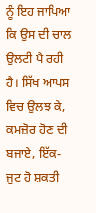ਨੂੰ ਇਹ ਜਾਪਿਆ ਕਿ ਉਸ ਦੀ ਚਾਲ ਉਲਟੀ ਪੈ ਰਹੀ ਹੈ। ਸਿੱਖ ਆਪਸ ਵਿਚ ਉਲਝ ਕੇ, ਕਮਜ਼ੋਰ ਹੋਣ ਦੀ ਬਜਾਏ, ਇੱਕ-ਜੁਟ ਹੋ ਸ਼ਕਤੀ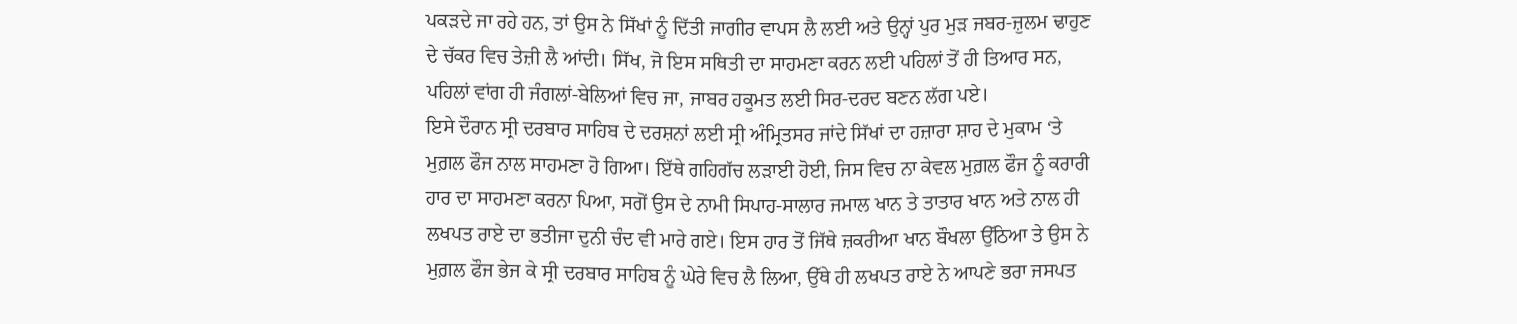ਪਕੜਦੇ ਜਾ ਰਹੇ ਹਨ, ਤਾਂ ਉਸ ਨੇ ਸਿੱਖਾਂ ਨੂੰ ਦਿੱਤੀ ਜਾਗੀਰ ਵਾਪਸ ਲੈ ਲਈ ਅਤੇ ਉਨ੍ਹਾਂ ਪੁਰ ਮੁੜ ਜਬਰ-ਜ਼ੁਲਮ ਢਾਹੁਣ ਦੇ ਚੱਕਰ ਵਿਚ ਤੇਜ਼ੀ ਲੈ ਆਂਦੀ। ਸਿੱਖ, ਜੋ ਇਸ ਸਥਿਤੀ ਦਾ ਸਾਹਮਣਾ ਕਰਨ ਲਈ ਪਹਿਲਾਂ ਤੋਂ ਹੀ ਤਿਆਰ ਸਨ, ਪਹਿਲਾਂ ਵਾਂਗ ਹੀ ਜੰਗਲਾਂ-ਬੇਲਿਆਂ ਵਿਚ ਜਾ, ਜਾਬਰ ਹਕੂਮਤ ਲਈ ਸਿਰ-ਦਰਦ ਬਣਨ ਲੱਗ ਪਏ।
ਇਸੇ ਦੌਰਾਨ ਸ੍ਰੀ ਦਰਬਾਰ ਸਾਹਿਬ ਦੇ ਦਰਸ਼ਨਾਂ ਲਈ ਸ੍ਰੀ ਅੰਮ੍ਰਿਤਸਰ ਜਾਂਦੇ ਸਿੱਖਾਂ ਦਾ ਹਜ਼ਾਰਾ ਸ਼ਾਹ ਦੇ ਮੁਕਾਮ ‘ਤੇ ਮੁਗ਼ਲ ਫੌਜ ਨਾਲ ਸਾਹਮਣਾ ਹੋ ਗਿਆ। ਇੱਥੇ ਗਹਿਗੱਚ ਲੜਾਈ ਹੋਈ, ਜਿਸ ਵਿਚ ਨਾ ਕੇਵਲ ਮੁਗ਼ਲ ਫੌਜ ਨੂੰ ਕਰਾਰੀ ਹਾਰ ਦਾ ਸਾਹਮਣਾ ਕਰਨਾ ਪਿਆ, ਸਗੋਂ ਉਸ ਦੇ ਨਾਮੀ ਸਿਪਾਹ-ਸਾਲਾਰ ਜਮਾਲ ਖਾਨ ਤੇ ਤਾਤਾਰ ਖਾਨ ਅਤੇ ਨਾਲ ਹੀ ਲਖਪਤ ਰਾਏ ਦਾ ਭਤੀਜਾ ਦੁਨੀ ਚੰਦ ਵੀ ਮਾਰੇ ਗਏ। ਇਸ ਹਾਰ ਤੋਂ ਜਿੱਥੇ ਜ਼ਕਰੀਆ ਖਾਨ ਬੌਖਲਾ ਉੱਠਿਆ ਤੇ ਉਸ ਨੇ ਮੁਗ਼ਲ ਫੌਜ ਭੇਜ ਕੇ ਸ੍ਰੀ ਦਰਬਾਰ ਸਾਹਿਬ ਨੂੰ ਘੇਰੇ ਵਿਚ ਲੈ ਲਿਆ, ਉੱਥੇ ਹੀ ਲਖਪਤ ਰਾਏ ਨੇ ਆਪਣੇ ਭਰਾ ਜਸਪਤ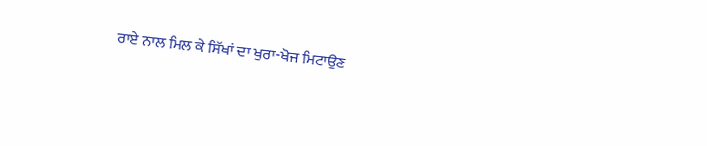ਰਾਏ ਨਾਲ ਮਿਲ ਕੇ ਸਿੱਖਾਂ ਦਾ ਖੁਰਾ-ਖੋਜ ਮਿਟਾਉਣ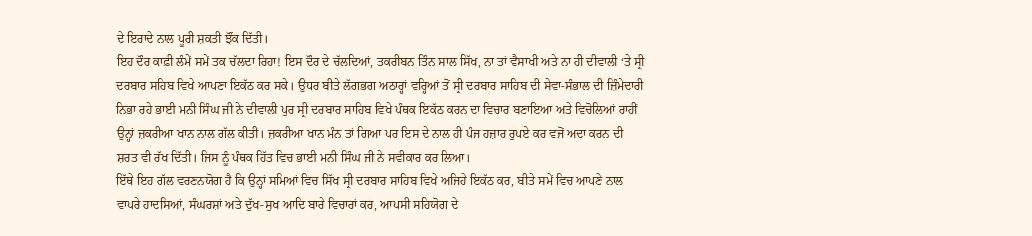ਦੇ ਇਰਾਦੇ ਨਾਲ ਪੂਰੀ ਸ਼ਕਤੀ ਝੌਂਕ ਦਿੱਤੀ।
ਇਹ ਦੌਰ ਕਾਫ਼ੀ ਲੰਮੇਂ ਸਮੇਂ ਤਕ ਚੱਲਦਾ ਰਿਹਾ! ਇਸ ਦੌਰ ਦੇ ਚੱਲਦਿਆਂ, ਤਕਰੀਬਨ ਤਿੰਨ ਸਾਲ ਸਿੱਖ, ਨਾ ਤਾਂ ਵੈਸਾਖੀ ਅਤੇ ਨਾ ਹੀ ਦੀਵਾਲੀ ‘ਤੇ ਸ੍ਰੀ ਦਰਬਾਰ ਸਹਿਬ ਵਿਖੇ ਆਪਣਾ ਇਕੱਠ ਕਰ ਸਕੇ। ਉਧਰ ਬੀਤੇ ਲੱਗਭਗ ਅਠਾਰ੍ਹਾਂ ਵਰ੍ਹਿਆਂ ਤੋਂ ਸ੍ਰੀ ਦਰਬਾਰ ਸਾਹਿਬ ਦੀ ਸੇਵਾ-ਸੰਭਾਲ ਦੀ ਜ਼ਿੰਮੇਦਾਰੀ ਨਿਭਾ ਰਹੇ ਭਾਈ ਮਨੀ ਸਿੰਘ ਜੀ ਨੇ ਦੀਵਾਲੀ ਪੁਰ ਸ੍ਰੀ ਦਰਬਾਰ ਸਾਹਿਬ ਵਿਖੇ ਪੰਥਕ ਇਕੱਠ ਕਰਨ ਦਾ ਵਿਚਾਰ ਬਣਾਇਆ ਅਤੇ ਵਿਚੋਲਿਆਂ ਰਾਹੀਂ ਉਨ੍ਹਾਂ ਜ਼ਕਰੀਆ ਖਾਨ ਨਾਲ ਗੱਲ ਕੀਤੀ। ਜ਼ਕਰੀਆ ਖਾਨ ਮੰਨ ਤਾਂ ਗਿਆ ਪਰ ਇਸ ਦੇ ਨਾਲ ਹੀ ਪੰਜ ਹਜ਼ਾਰ ਰੁਪਏ ਕਰ ਵਜੋਂ ਅਦਾ ਕਰਨ ਦੀ ਸ਼ਰਤ ਵੀ ਰੱਖ ਦਿੱਤੀ। ਜਿਸ ਨੂੰ ਪੰਥਕ ਹਿੱਤ ਵਿਚ ਭਾਈ ਮਨੀ ਸਿੰਘ ਜੀ ਨੇ ਸਵੀਕਾਰ ਕਰ ਲਿਆ।
ਇੱਥੇ ਇਹ ਗੱਲ ਵਰਣਨਯੋਗ ਹੈ ਕਿ ਉਨ੍ਹਾਂ ਸਮਿਆਂ ਵਿਚ ਸਿੱਖ ਸ੍ਰੀ ਦਰਬਾਰ ਸਾਹਿਬ ਵਿਖੇ ਅਜਿਹੇ ਇਕੱਠ ਕਰ, ਬੀਤੇ ਸਮੇਂ ਵਿਚ ਆਪਣੇ ਨਾਲ ਵਾਪਰੇ ਹਾਦਸਿਆਂ, ਸੰਘਰਸ਼ਾਂ ਅਤੇ ਦੁੱਖ-ਸੁਖ ਆਦਿ ਬਾਰੇ ਵਿਚਾਰਾਂ ਕਰ, ਆਪਸੀ ਸਹਿਯੋਗ ਦੇ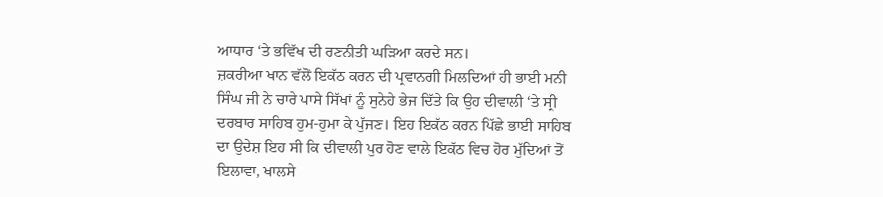ਆਧਾਰ ‘ਤੇ ਭਵਿੱਖ ਦੀ ਰਣਨੀਤੀ ਘੜਿਆ ਕਰਦੇ ਸਨ।
ਜ਼ਕਰੀਆ ਖਾਨ ਵੱਲੋਂ ਇਕੱਠ ਕਰਨ ਦੀ ਪ੍ਰਵਾਨਗੀ ਮਿਲਦਿਆਂ ਹੀ ਭਾਈ ਮਨੀ ਸਿੰਘ ਜੀ ਨੇ ਚਾਰੇ ਪਾਸੇ ਸਿੱਖਾਂ ਨੂੰ ਸੁਨੇਹੇ ਭੇਜ ਦਿੱਤੇ ਕਿ ਉਹ ਦੀਵਾਲੀ ‘ਤੇ ਸ੍ਰੀ ਦਰਬਾਰ ਸਾਹਿਬ ਹੁਮ-ਹੁਮਾ ਕੇ ਪੁੱਜਣ। ਇਹ ਇਕੱਠ ਕਰਨ ਪਿੱਛੇ ਭਾਈ ਸਾਹਿਬ ਦਾ ਉਦੇਸ਼ ਇਹ ਸੀ ਕਿ ਦੀਵਾਲੀ ਪੁਰ ਹੋਣ ਵਾਲੇ ਇਕੱਠ ਵਿਚ ਹੋਰ ਮੁੱਦਿਆਂ ਤੋਂ ਇਲਾਵਾ, ਖਾਲਸੇ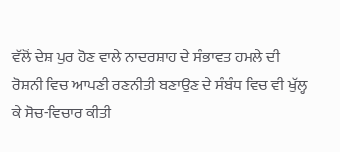ਵੱਲੋਂ ਦੇਸ਼ ਪੁਰ ਹੋਣ ਵਾਲੇ ਨਾਦਰਸ਼ਾਹ ਦੇ ਸੰਭਾਵਤ ਹਮਲੇ ਦੀ ਰੋਸ਼ਨੀ ਵਿਚ ਆਪਣੀ ਰਣਨੀਤੀ ਬਣਾਉਣ ਦੇ ਸੰਬੰਧ ਵਿਚ ਵੀ ਖੁੱਲ੍ਹ ਕੇ ਸੋਚ-ਵਿਚਾਰ ਕੀਤੀ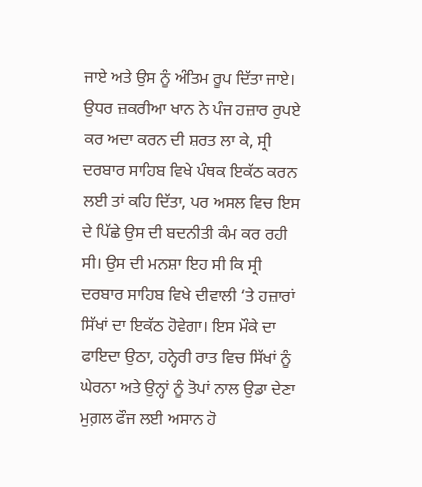ਜਾਏ ਅਤੇ ਉਸ ਨੂੰ ਅੰਤਿਮ ਰੂਪ ਦਿੱਤਾ ਜਾਏ।
ਉਧਰ ਜ਼ਕਰੀਆ ਖਾਨ ਨੇ ਪੰਜ ਹਜ਼ਾਰ ਰੁਪਏ ਕਰ ਅਦਾ ਕਰਨ ਦੀ ਸ਼ਰਤ ਲਾ ਕੇ, ਸ੍ਰੀ ਦਰਬਾਰ ਸਾਹਿਬ ਵਿਖੇ ਪੰਥਕ ਇਕੱਠ ਕਰਨ ਲਈ ਤਾਂ ਕਹਿ ਦਿੱਤਾ, ਪਰ ਅਸਲ ਵਿਚ ਇਸ ਦੇ ਪਿੱਛੇ ਉਸ ਦੀ ਬਦਨੀਤੀ ਕੰਮ ਕਰ ਰਹੀ ਸੀ। ਉਸ ਦੀ ਮਨਸ਼ਾ ਇਹ ਸੀ ਕਿ ਸ੍ਰੀ ਦਰਬਾਰ ਸਾਹਿਬ ਵਿਖੇ ਦੀਵਾਲੀ ‘ਤੇ ਹਜ਼ਾਰਾਂ ਸਿੱਖਾਂ ਦਾ ਇਕੱਠ ਹੋਵੇਗਾ। ਇਸ ਮੌਕੇ ਦਾ ਫਾਇਦਾ ਉਠਾ, ਹਨ੍ਹੇਰੀ ਰਾਤ ਵਿਚ ਸਿੱਖਾਂ ਨੂੰ ਘੇਰਨਾ ਅਤੇ ਉਨ੍ਹਾਂ ਨੂੰ ਤੋਪਾਂ ਨਾਲ ਉਡਾ ਦੇਣਾ ਮੁਗ਼ਲ ਫੌਜ ਲਈ ਅਸਾਨ ਹੋ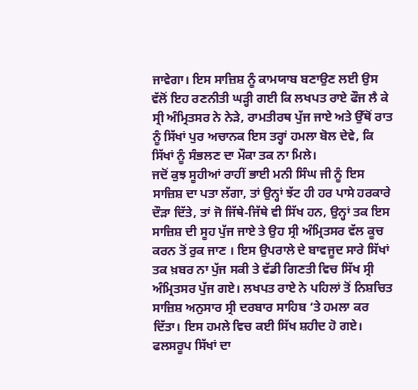ਜਾਵੇਗਾ। ਇਸ ਸਾਜ਼ਿਸ਼ ਨੂੰ ਕਾਮਯਾਬ ਬਣਾਉਣ ਲਈ ਉਸ ਵੱਲੋਂ ਇਹ ਰਣਨੀਤੀ ਘੜ੍ਹੀ ਗਈ ਕਿ ਲਖਪਤ ਰਾਏ ਫੌਜ ਲੈ ਕੇ ਸ੍ਰੀ ਅੰਮ੍ਰਿਤਸਰ ਨੇ ਨੇੜੇ, ਰਾਮਤੀਰਥ ਪੁੱਜ ਜਾਏ ਅਤੇ ਉੱਥੋਂ ਰਾਤ ਨੂੰ ਸਿੱਖਾਂ ਪੁਰ ਅਚਾਨਕ ਇਸ ਤਰ੍ਹਾਂ ਹਮਲਾ ਬੋਲ ਦੇਵੇ, ਕਿ ਸਿੱਖਾਂ ਨੂੰ ਸੰਭਲਣ ਦਾ ਮੌਕਾ ਤਕ ਨਾ ਮਿਲੇ।
ਜਦੋਂ ਕੁਝ ਸੂਹੀਆਂ ਰਾਹੀਂ ਭਾਈ ਮਨੀ ਸਿੰਘ ਜੀ ਨੂੰ ਇਸ ਸਾਜ਼ਿਸ਼ ਦਾ ਪਤਾ ਲੱਗਾ, ਤਾਂ ਉਨ੍ਹਾਂ ਝੱਟ ਹੀ ਹਰ ਪਾਸੇ ਹਰਕਾਰੇ ਦੌੜਾ ਦਿੱਤੇ, ਤਾਂ ਜੋ ਜਿੱਥੇ-ਜਿੱਥੇ ਵੀ ਸਿੱਖ ਹਨ, ਉਨ੍ਹਾਂ ਤਕ ਇਸ ਸਾਜ਼ਿਸ਼ ਦੀ ਸੂਹ ਪੁੱਜ ਜਾਏ ਤੇ ਉਹ ਸ੍ਰੀ ਅੰਮ੍ਰਿਤਸਰ ਵੱਲ ਕੂਚ ਕਰਨ ਤੋਂ ਰੁਕ ਜਾਣ । ਇਸ ਉਪਰਾਲੇ ਦੇ ਬਾਵਜੂਦ ਸਾਰੇ ਸਿੱਖਾਂ ਤਕ ਖ਼ਬਰ ਨਾ ਪੁੱਜ ਸਕੀ ਤੇ ਵੱਡੀ ਗਿਣਤੀ ਵਿਚ ਸਿੱਖ ਸ੍ਰੀ ਅੰਮ੍ਰਿਤਸਰ ਪੁੱਜ ਗਏ। ਲਖਪਤ ਰਾਏ ਨੇ ਪਹਿਲਾਂ ਤੋਂ ਨਿਸ਼ਚਿਤ ਸਾਜ਼ਿਸ਼ ਅਨੁਸਾਰ ਸ੍ਰੀ ਦਰਬਾਰ ਸਾਹਿਬ ‘ਤੇ ਹਮਲਾ ਕਰ ਦਿੱਤਾ। ਇਸ ਹਮਲੇ ਵਿਚ ਕਈ ਸਿੱਖ ਸ਼ਹੀਦ ਹੋ ਗਏ। ਫਲਸਰੂਪ ਸਿੱਖਾਂ ਦਾ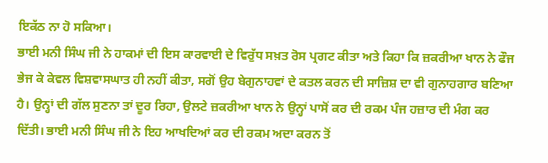ਇਕੱਠ ਨਾ ਹੋ ਸਕਿਆ।
ਭਾਈ ਮਨੀ ਸਿੰਘ ਜੀ ਨੇ ਹਾਕਮਾਂ ਦੀ ਇਸ ਕਾਰਵਾਈ ਦੇ ਵਿਰੁੱਧ ਸਖ਼ਤ ਰੋਸ ਪ੍ਰਗਟ ਕੀਤਾ ਅਤੇ ਕਿਹਾ ਕਿ ਜ਼ਕਰੀਆ ਖਾਨ ਨੇ ਫੌਜ ਭੇਜ ਕੇ ਕੇਵਲ ਵਿਸ਼ਵਾਸਘਾਤ ਹੀ ਨਹੀਂ ਕੀਤਾ, ਸਗੋਂ ਉਹ ਬੇਗੁਨਾਹਵਾਂ ਦੇ ਕਤਲ ਕਰਨ ਦੀ ਸਾਜ਼ਿਸ਼ ਦਾ ਵੀ ਗੁਨਾਹਗਾਰ ਬਣਿਆ ਹੈ। ਉਨ੍ਹਾਂ ਦੀ ਗੱਲ ਸੁਣਨਾ ਤਾਂ ਦੂਰ ਰਿਹਾ, ਉਲਟੇ ਜ਼ਕਰੀਆ ਖਾਨ ਨੇ ਉਨ੍ਹਾਂ ਪਾਸੋਂ ਕਰ ਦੀ ਰਕਮ ਪੰਜ ਹਜ਼ਾਰ ਦੀ ਮੰਗ ਕਰ ਦਿੱਤੀ। ਭਾਈ ਮਨੀ ਸਿੰਘ ਜੀ ਨੇ ਇਹ ਆਖਦਿਆਂ ਕਰ ਦੀ ਰਕਮ ਅਦਾ ਕਰਨ ਤੋਂ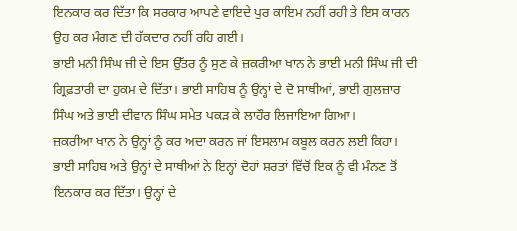ਇਨਕਾਰ ਕਰ ਦਿੱਤਾ ਕਿ ਸਰਕਾਰ ਆਪਣੇ ਵਾਇਦੇ ਪੁਰ ਕਾਇਮ ਨਹੀਂ ਰਹੀ ਤੇ ਇਸ ਕਾਰਨ ਉਹ ਕਰ ਮੰਗਣ ਦੀ ਹੱਕਦਾਰ ਨਹੀਂ ਰਹਿ ਗਈ।
ਭਾਈ ਮਨੀ ਸਿੰਘ ਜੀ ਦੇ ਇਸ ਉੱਤਰ ਨੂੰ ਸੁਣ ਕੇ ਜ਼ਕਰੀਆ ਖਾਨ ਨੇ ਭਾਈ ਮਨੀ ਸਿੰਘ ਜੀ ਦੀ ਗ੍ਰਿਫ਼ਤਾਰੀ ਦਾ ਹੁਕਮ ਦੇ ਦਿੱਤਾ। ਭਾਈ ਸਾਹਿਬ ਨੂੰ ਉਨ੍ਹਾਂ ਦੇ ਦੋ ਸਾਥੀਆਂ, ਭਾਈ ਗੁਲਜ਼ਾਰ ਸਿੰਘ ਅਤੇ ਭਾਈ ਦੀਵਾਨ ਸਿੰਘ ਸਮੇਤ ਪਕੜ ਕੇ ਲਾਹੌਰ ਲਿਜਾਇਆ ਗਿਆ।
ਜ਼ਕਰੀਆ ਖਾਨ ਨੇ ਉਨ੍ਹਾਂ ਨੂੰ ਕਰ ਅਦਾ ਕਰਨ ਜਾਂ ਇਸਲਾਮ ਕਬੂਲ ਕਰਨ ਲਈ ਕਿਹਾ। ਭਾਈ ਸਾਹਿਬ ਅਤੇ ਉਨ੍ਹਾਂ ਦੇ ਸਾਥੀਆਂ ਨੇ ਇਨ੍ਹਾਂ ਦੋਹਾਂ ਸ਼ਰਤਾਂ ਵਿੱਚੋਂ ਇਕ ਨੂੰ ਵੀ ਮੰਨਣ ਤੋਂ ਇਨਕਾਰ ਕਰ ਦਿੱਤਾ। ਉਨ੍ਹਾਂ ਦੇ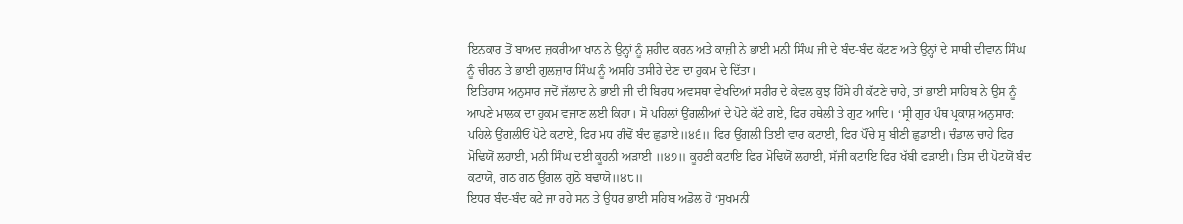ਇਨਕਾਰ ਤੋਂ ਬਾਅਦ ਜ਼ਕਰੀਆ ਖਾਨ ਨੇ ਉਨ੍ਹਾਂ ਨੂੰ ਸ਼ਹੀਦ ਕਰਨ ਅਤੇ ਕਾਜ਼ੀ ਨੇ ਭਾਈ ਮਨੀ ਸਿੰਘ ਜੀ ਦੇ ਬੰਦ-ਬੰਦ ਕੱਟਣ ਅਤੇ ਉਨ੍ਹਾਂ ਦੇ ਸਾਥੀ ਦੀਵਾਨ ਸਿੰਘ ਨੂੰ ਚੀਰਨ ਤੇ ਭਾਈ ਗੁਲਜ਼ਾਰ ਸਿੰਘ ਨੂੰ ਅਸਹਿ ਤਸੀਹੇ ਦੇਣ ਦਾ ਹੁਕਮ ਦੇ ਦਿੱਤਾ।
ਇਤਿਹਾਸ ਅਨੁਸਾਰ ਜਦੋਂ ਜੱਲਾਦ ਨੇ ਭਾਈ ਜੀ ਦੀ ਬਿਰਧ ਅਵਸਥਾ ਵੇਖਦਿਆਂ ਸਰੀਰ ਦੇ ਕੇਵਲ ਕੁਝ ਹਿੱਸੇ ਹੀ ਕੱਟਣੇ ਚਾਹੇ, ਤਾਂ ਭਾਈ ਸਾਹਿਬ ਨੇ ਉਸ ਨੂੰ ਆਪਣੇ ਮਾਲਕ ਦਾ ਹੁਕਮ ਵਜਾਣ ਲਈ ਕਿਹਾ। ਸੋ ਪਹਿਲਾਂ ਉਂਗਲੀਆਂ ਦੇ ਪੋਟੇ ਕੱਟੇ ਗਏ, ਫਿਰ ਹਥੇਲੀ ਤੇ ਗੁਟ ਆਦਿ। ‘ਸ੍ਰੀ ਗੁਰ ਪੰਥ ਪ੍ਰਕਾਸ਼ ਅਨੁਸਾਰ:
ਪਹਿਲੇ ਉਂਗਲੀਓਂ ਪੋਟੇ ਕਟਾਏ, ਫਿਰ ਮਧ ਗੰਢੋਂ ਬੰਦ ਛੁਡਾਏ॥੪੬॥ ਫਿਰ ਉਂਗਲੀ ਤਿਈ ਵਾਰ ਕਟਾਈ, ਫਿਰ ਪੌਂਚੇ ਸੁ ਬੀਣੀ ਛੁਡਾਈ। ਚੰਡਾਲ ਚਾਹੇ ਫਿਰ ਮੋਢਿਯੋਂ ਲਹਾਈ, ਮਨੀ ਸਿੰਘ ਦਈ ਕੂਹਨੀ ਅੜਾਈ ॥੪੭॥ ਕੂਹਣੀ ਕਟਾਇ ਫਿਰ ਮੋਢਿਯੋਂ ਲਹਾਈ, ਸੱਜੀ ਕਟਾਇ ਫਿਰ ਖੱਬੀ ਫੜਾਈ। ਤਿਸ ਦੀ ਪੋਟਯੋਂ ਬੰਦ ਕਟਾਯੋ, ਗਠ ਗਠ ਉਂਗਲ ਗੁਠੋ ਬਢਾਯੋ॥੪੮॥
ਇਧਰ ਬੰਦ-ਬੰਦ ਕਟੇ ਜਾ ਰਹੇ ਸਨ ਤੇ ਉਧਰ ਭਾਈ ਸਹਿਬ ਅਡੋਲ ਹੋ ‘ਸੁਖਮਨੀ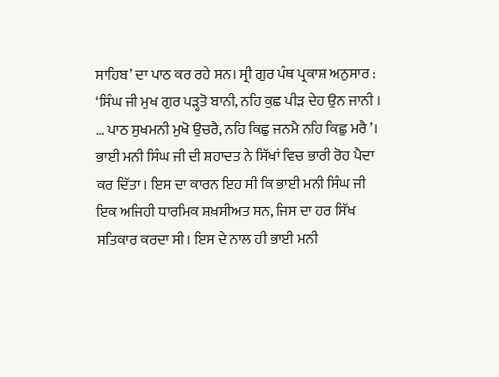ਸਾਹਿਬ’ ਦਾ ਪਾਠ ਕਰ ਰਹੇ ਸਨ। ਸ੍ਰੀ ਗੁਰ ਪੰਥ ਪ੍ਰਕਾਸ਼ ਅਨੁਸਾਰ :
‘ਸਿੰਘ ਜੀ ਮੁਖ ਗੁਰ ਪੜ੍ਹਤੋ ਬਾਨੀ, ਨਹਿ ਕੁਛ ਪੀੜ ਦੇਹ ਉਨ ਜਾਨੀ । … ਪਾਠ ਸੁਖਮਨੀ ਮੁਖੋ ਉਚਰੈ, ਨਹਿ ਕਿਛੁ ਜਨਮੈ ਨਹਿ ਕਿਛੁ ਮਰੈ’।
ਭਾਈ ਮਨੀ ਸਿੰਘ ਜੀ ਦੀ ਸ਼ਹਾਦਤ ਨੇ ਸਿੱਖਾਂ ਵਿਚ ਭਾਰੀ ਰੋਹ ਪੈਦਾ ਕਰ ਦਿੱਤਾ। ਇਸ ਦਾ ਕਾਰਨ ਇਹ ਸੀ ਕਿ ਭਾਈ ਮਨੀ ਸਿੰਘ ਜੀ ਇਕ ਅਜਿਹੀ ਧਾਰਮਿਕ ਸ਼ਖ਼ਸੀਅਤ ਸਨ, ਜਿਸ ਦਾ ਹਰ ਸਿੱਖ ਸਤਿਕਾਰ ਕਰਦਾ ਸੀ। ਇਸ ਦੇ ਨਾਲ ਹੀ ਭਾਈ ਮਨੀ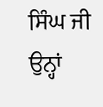ਸਿੰਘ ਜੀ ਉਨ੍ਹਾਂ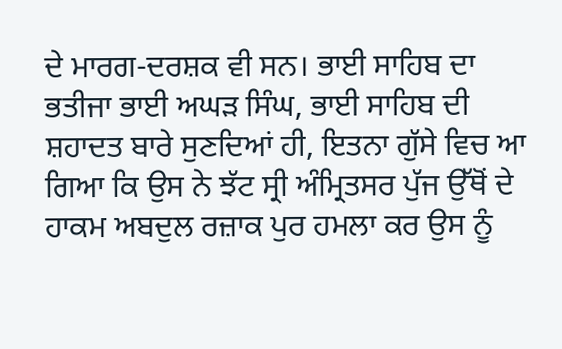ਦੇ ਮਾਰਗ-ਦਰਸ਼ਕ ਵੀ ਸਨ। ਭਾਈ ਸਾਹਿਬ ਦਾ ਭਤੀਜਾ ਭਾਈ ਅਘੜ ਸਿੰਘ, ਭਾਈ ਸਾਹਿਬ ਦੀ ਸ਼ਹਾਦਤ ਬਾਰੇ ਸੁਣਦਿਆਂ ਹੀ, ਇਤਨਾ ਗੁੱਸੇ ਵਿਚ ਆ ਗਿਆ ਕਿ ਉਸ ਨੇ ਝੱਟ ਸ੍ਰੀ ਅੰਮ੍ਰਿਤਸਰ ਪੁੱਜ ਉੱਥੋਂ ਦੇ ਹਾਕਮ ਅਬਦੁਲ ਰਜ਼ਾਕ ਪੁਰ ਹਮਲਾ ਕਰ ਉਸ ਨੂੰ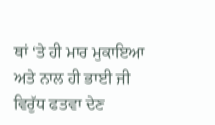ਥਾਂ ‘ਤੇ ਹੀ ਮਾਰ ਮੁਕਾਇਆ ਅਤੇ ਨਾਲ ਹੀ ਭਾਈ ਜੀ ਵਿਰੁੱਧ ਫਤਵਾ ਦੇਣ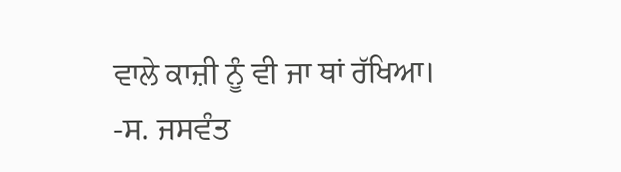ਵਾਲੇ ਕਾਜ਼ੀ ਨੂੰ ਵੀ ਜਾ ਥਾਂ ਰੱਖਿਆ।
-ਸ. ਜਸਵੰਤ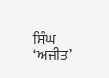ਸਿੰਘ ‘ਅਜੀਤ’